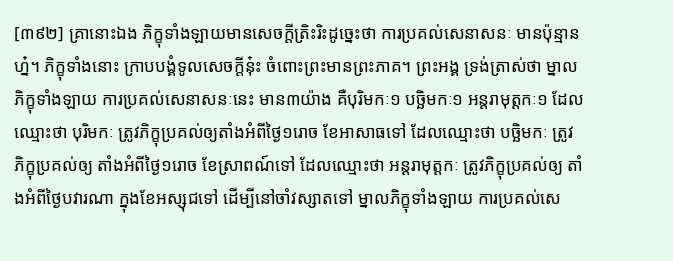[៣៩២] គ្រានោះឯង ភិក្ខុទាំងឡាយមានសេចក្តីត្រិះរិះដូច្នេះថា ការប្រគល់សេនាសនៈ មានប៉ុន្មានហ្ន៎។ ភិក្ខុទាំងនោះ ក្រាបបង្គំទូលសេចក្តីនុ៎ះ ចំពោះព្រះមានព្រះភាគ។ ព្រះអង្គ ទ្រង់ត្រាស់ថា ម្នាលភិក្ខុទាំងឡាយ ការប្រគល់សេនាសនៈនេះ មាន៣យ៉ាង គឺបុរិមកៈ១ បច្ឆិមកៈ១ អន្តរាមុត្តកៈ១ ដែលឈ្មោះថា បុរិមកៈ ត្រូវភិក្ខុប្រគល់ឲ្យតាំងអំពីថ្ងៃ១រោច ខែអាសាធទៅ ដែលឈ្មោះថា បច្ឆិមកៈ ត្រូវភិក្ខុប្រគល់ឲ្យ តាំងអំពីថ្ងៃ១រោច ខែស្រាពណ៍ទៅ ដែលឈ្មោះថា អន្តរាមុត្តកៈ ត្រូវភិក្ខុប្រគល់ឲ្យ តាំងអំពីថ្ងៃបវារណា ក្នុងខែអស្សុជទៅ ដើម្បីនៅចាំវស្សាតទៅ ម្នាលភិក្ខុទាំងឡាយ ការប្រគល់សេ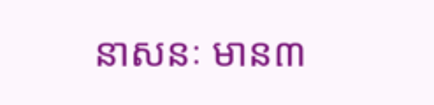នាសនៈ មាន៣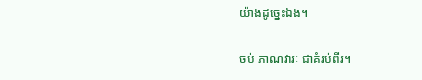យ៉ាងដូច្នេះឯង។

ចប់ ភាណវារៈ ជាគំរប់ពីរ។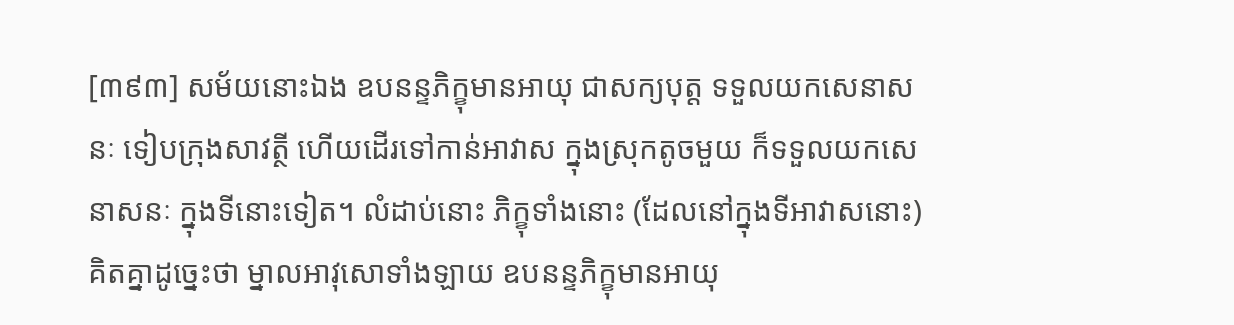[៣៩៣] សម័យនោះឯង ឧបនន្ទភិក្ខុមានអាយុ ជាសក្យបុត្ត ទទួលយកសេនាសនៈ ទៀបក្រុងសាវត្ថី ហើយដើរទៅកាន់អាវាស ក្នុងស្រុកតូចមួយ ក៏ទទួលយកសេនាសនៈ ក្នុងទីនោះទៀត។ លំដាប់នោះ ភិក្ខុទាំងនោះ (ដែលនៅក្នុងទីអាវាសនោះ) គិតគ្នាដូច្នេះថា ម្នាលអាវុសោទាំងឡាយ ឧបនន្ទភិក្ខុមានអាយុ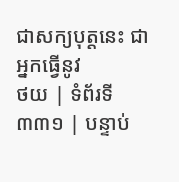ជាសក្យបុត្តនេះ ជាអ្នកធ្វើនូវ
ថយ | ទំព័រទី ៣៣១ | បន្ទាប់